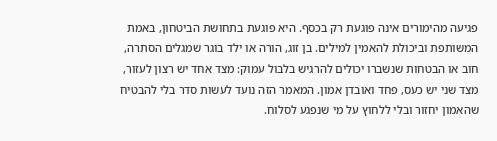פגיעה מהימורים אינה פוגעת רק בכסף. היא פוגעת בתחושת הביטחון, באמת המשותפת וביכולת להאמין למילים. בן זוג, הורה או ילד בוגר שמגלים הסתרה, חוב או הבטחות שנשברו יכולים להרגיש בלבול עמוק: מצד אחד יש רצון לעזור, מצד שני יש כעס, פחד ואובדן אמון. המאמר הזה נועד לעשות סדר בלי להבטיח שהאמון יחזור ובלי ללחוץ על מי שנפגע לסלוח.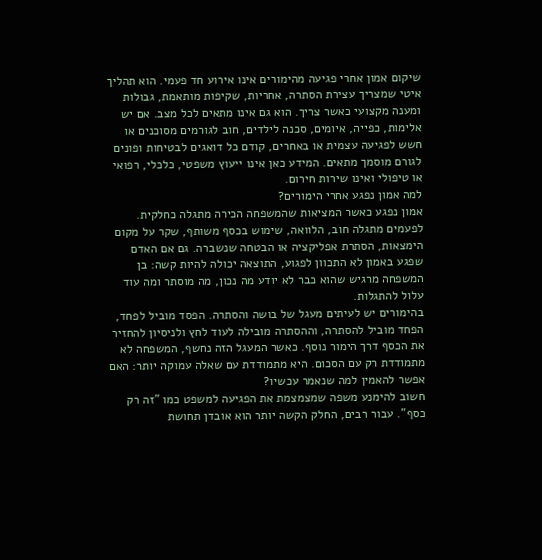שיקום אמון אחרי פגיעה מהימורים אינו אירוע חד פעמי. הוא תהליך איטי שמצריך עצירת הסתרה, אחריות, שקיפות מותאמת, גבולות ומענה מקצועי כאשר צריך. הוא גם אינו מתאים לכל מצב. אם יש אלימות, כפייה, איומים, סכנה לילדים, חוב לגורמים מסוכנים או חשש לפגיעה עצמית או באחרים, קודם כל דואגים לבטיחות ופונים לגורם מוסמך מתאים. המידע כאן אינו ייעוץ משפטי, כלכלי, רפואי או טיפולי ואינו שירות חירום.
למה אמון נפגע אחרי הימורים?
אמון נפגע כאשר המציאות שהמשפחה הכירה מתגלה כחלקית. לפעמים מתגלה חוב, הלוואה, שימוש בכסף משותף, שקר על מקום הימצאות, הסתרת אפליקציה או הבטחה שנשברה. גם אם האדם שפגע באמון לא התכוון לפגוע, התוצאה יכולה להיות קשה: בן המשפחה מרגיש שהוא כבר לא יודע מה נכון, מה מוסתר ומה עוד עלול להתגלות.
בהימורים יש לעיתים מעגל של בושה והסתרה. הפסד מוביל לפחד, הפחד מוביל להסתרה, וההסתרה מובילה לעוד לחץ ולניסיון להחזיר את הכסף דרך הימור נוסף. כאשר המעגל הזה נחשף, המשפחה לא מתמודדת רק עם הסכום. היא מתמודדת עם שאלה עמוקה יותר: האם אפשר להאמין למה שנאמר עכשיו?
חשוב להימנע משפה שמצמצמת את הפגיעה למשפט כמו "זה רק כסף". עבור רבים, החלק הקשה יותר הוא אובדן תחושת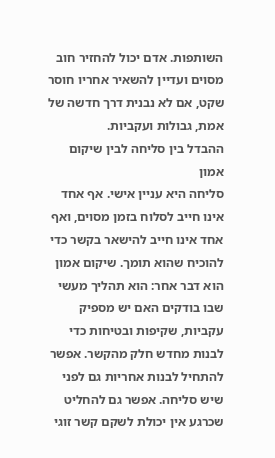השותפות. אדם יכול להחזיר חוב מסוים ועדיין להשאיר אחריו חוסר שקט, אם לא נבנית דרך חדשה של אמת, גבולות ועקביות.
ההבדל בין סליחה לבין שיקום אמון
סליחה היא עניין אישי. אף אחד אינו חייב לסלוח בזמן מסוים, ואף אחד אינו חייב להישאר בקשר כדי להוכיח שהוא תומך. שיקום אמון הוא דבר אחר: הוא תהליך מעשי שבו בודקים האם יש מספיק עקביות, שקיפות ובטיחות כדי לבנות מחדש חלק מהקשר. אפשר להתחיל לבנות אחריות גם לפני שיש סליחה. אפשר גם להחליט שכרגע אין יכולת לשקם קשר זוגי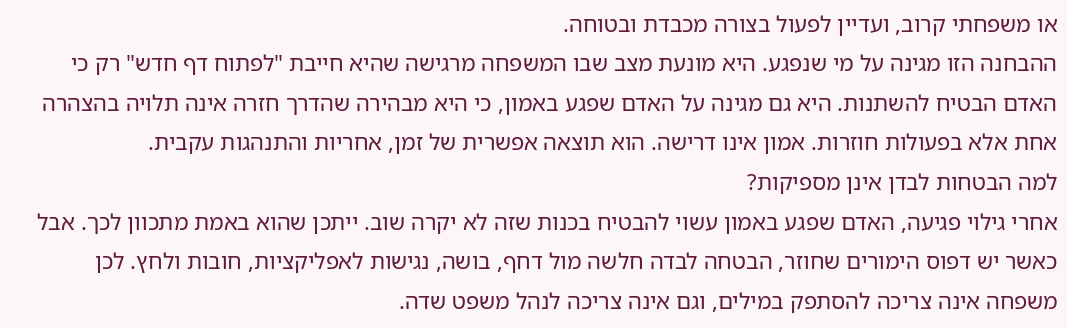או משפחתי קרוב, ועדיין לפעול בצורה מכבדת ובטוחה.
ההבחנה הזו מגינה על מי שנפגע. היא מונעת מצב שבו המשפחה מרגישה שהיא חייבת "לפתוח דף חדש" רק כי האדם הבטיח להשתנות. היא גם מגינה על האדם שפגע באמון, כי היא מבהירה שהדרך חזרה אינה תלויה בהצהרה אחת אלא בפעולות חוזרות. אמון אינו דרישה. הוא תוצאה אפשרית של זמן, אחריות והתנהגות עקבית.
למה הבטחות לבדן אינן מספיקות?
אחרי גילוי פגיעה, האדם שפגע באמון עשוי להבטיח בכנות שזה לא יקרה שוב. ייתכן שהוא באמת מתכוון לכך. אבל כאשר יש דפוס הימורים שחוזר, הבטחה לבדה חלשה מול דחף, בושה, נגישות לאפליקציות, חובות ולחץ. לכן משפחה אינה צריכה להסתפק במילים, וגם אינה צריכה לנהל משפט שדה.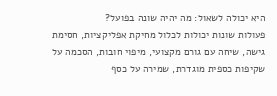היא יכולה לשאול: מה יהיה שונה בפועל?
פעולות שונות יכולות לכלול מחיקת אפליקציות, חסימת גישה, שיחה עם גורם מקצועי, מיפוי חובות, הסכמה על שקיפות כספית מוגדרת, שמירה על כסף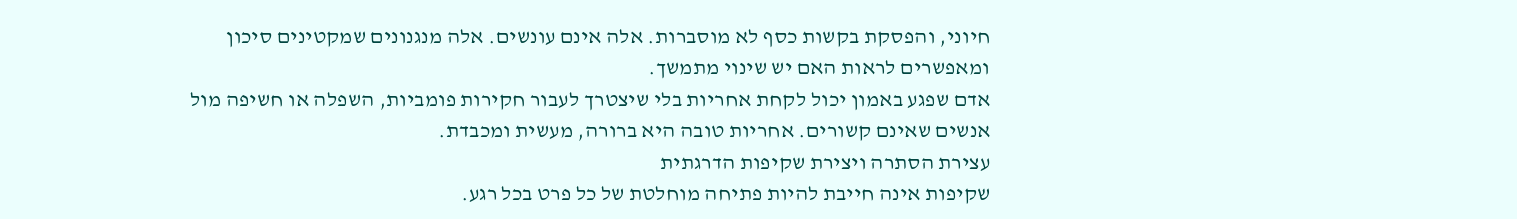חיוני, והפסקת בקשות כסף לא מוסברות. אלה אינם עונשים. אלה מנגנונים שמקטינים סיכון ומאפשרים לראות האם יש שינוי מתמשך.
אדם שפגע באמון יכול לקחת אחריות בלי שיצטרך לעבור חקירות פומביות, השפלה או חשיפה מול אנשים שאינם קשורים. אחריות טובה היא ברורה, מעשית ומכבדת.
עצירת הסתרה ויצירת שקיפות הדרגתית
שקיפות אינה חייבת להיות פתיחה מוחלטת של כל פרט בכל רגע.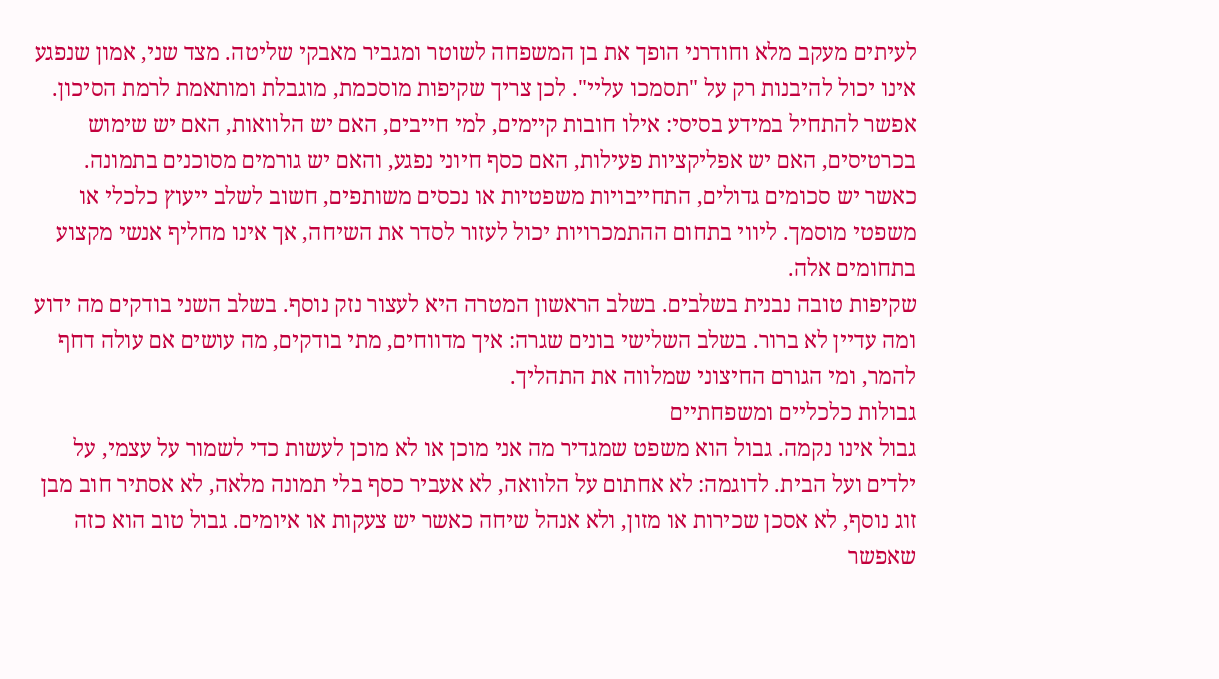לעיתים מעקב מלא וחודרני הופך את בן המשפחה לשוטר ומגביר מאבקי שליטה. מצד שני, אמון שנפגע אינו יכול להיבנות רק על "תסמכו עליי". לכן צריך שקיפות מוסכמת, מוגבלת ומותאמת לרמת הסיכון.
אפשר להתחיל במידע בסיסי: אילו חובות קיימים, למי חייבים, האם יש הלוואות, האם יש שימוש בכרטיסים, האם יש אפליקציות פעילות, האם כסף חיוני נפגע, והאם יש גורמים מסוכנים בתמונה. כאשר יש סכומים גדולים, התחייבויות משפטיות או נכסים משותפים, חשוב לשלב ייעוץ כלכלי או משפטי מוסמך. ליווי בתחום ההתמכרויות יכול לעזור לסדר את השיחה, אך אינו מחליף אנשי מקצוע בתחומים אלה.
שקיפות טובה נבנית בשלבים. בשלב הראשון המטרה היא לעצור נזק נוסף. בשלב השני בודקים מה ידוע ומה עדיין לא ברור. בשלב השלישי בונים שגרה: איך מדווחים, מתי בודקים, מה עושים אם עולה דחף להמר, ומי הגורם החיצוני שמלווה את התהליך.
גבולות כלכליים ומשפחתיים
גבול אינו נקמה. גבול הוא משפט שמגדיר מה אני מוכן או לא מוכן לעשות כדי לשמור על עצמי, על ילדים ועל הבית. לדוגמה: לא אחתום על הלוואה, לא אעביר כסף בלי תמונה מלאה, לא אסתיר חוב מבן זוג נוסף, לא אסכן שכירות או מזון, ולא אנהל שיחה כאשר יש צעקות או איומים. גבול טוב הוא כזה שאפשר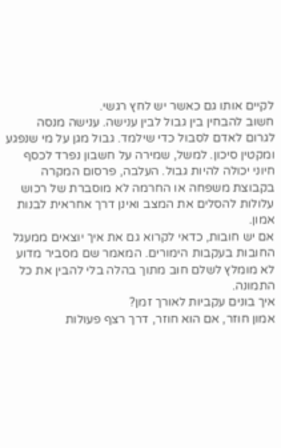לקיים אותו גם כאשר יש לחץ רגשי.
חשוב להבחין בין גבול לבין ענישה. ענישה מנסה לגרום לאדם לסבול כדי שילמד. גבול מגן על מי שנפגע ומקטין סיכון. למשל, שמירה על חשבון נפרד לכסף חיוני יכולה להיות גבול. העלבה, פרסום המקרה בקבוצת משפחה או החרמה לא מוסברת של רכוש עלולות להסלים את המצב ואינן דרך אחראית לבנות אמון.
אם יש חובות, כדאי לקרוא גם את איך יוצאים ממעגל החובות בעקבות הימורים. המאמר שם מסביר מדוע לא מומלץ לשלם חוב מתוך בהלה בלי להבין את כל התמונה.
איך בונים עקביות לאורך זמן?
אמון חוזר, אם הוא חוזר, דרך רצף פעולות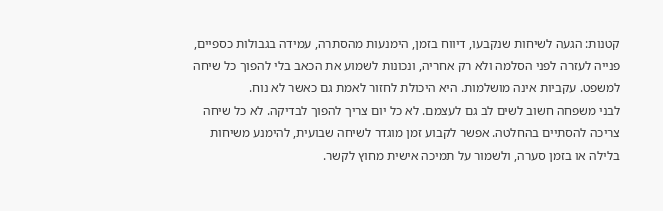קטנות: הגעה לשיחות שנקבעו, דיווח בזמן, הימנעות מהסתרה, עמידה בגבולות כספיים, פנייה לעזרה לפני הסלמה ולא רק אחריה, ונכונות לשמוע את הכאב בלי להפוך כל שיחה למשפט. עקביות אינה מושלמות. היא היכולת לחזור לאמת גם כאשר לא נוח.
לבני משפחה חשוב לשים לב גם לעצמם. לא כל יום צריך להפוך לבדיקה. לא כל שיחה צריכה להסתיים בהחלטה. אפשר לקבוע זמן מוגדר לשיחה שבועית, להימנע משיחות בלילה או בזמן סערה, ולשמור על תמיכה אישית מחוץ לקשר.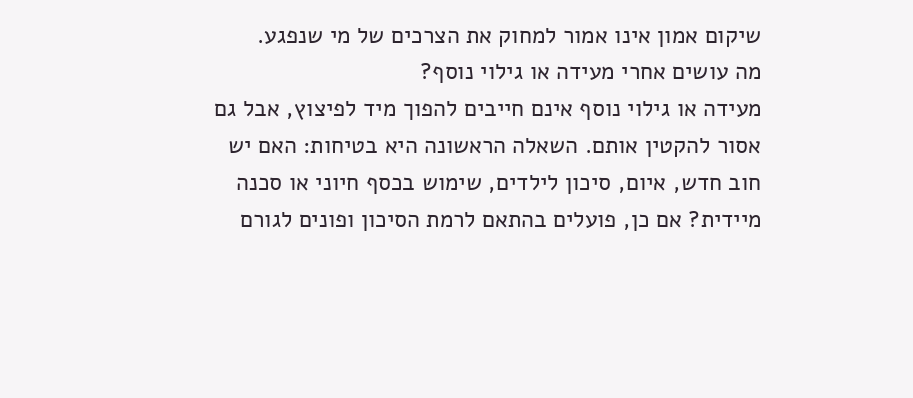שיקום אמון אינו אמור למחוק את הצרכים של מי שנפגע.
מה עושים אחרי מעידה או גילוי נוסף?
מעידה או גילוי נוסף אינם חייבים להפוך מיד לפיצוץ, אבל גם אסור להקטין אותם. השאלה הראשונה היא בטיחות: האם יש חוב חדש, איום, סיכון לילדים, שימוש בכסף חיוני או סכנה מיידית? אם כן, פועלים בהתאם לרמת הסיכון ופונים לגורם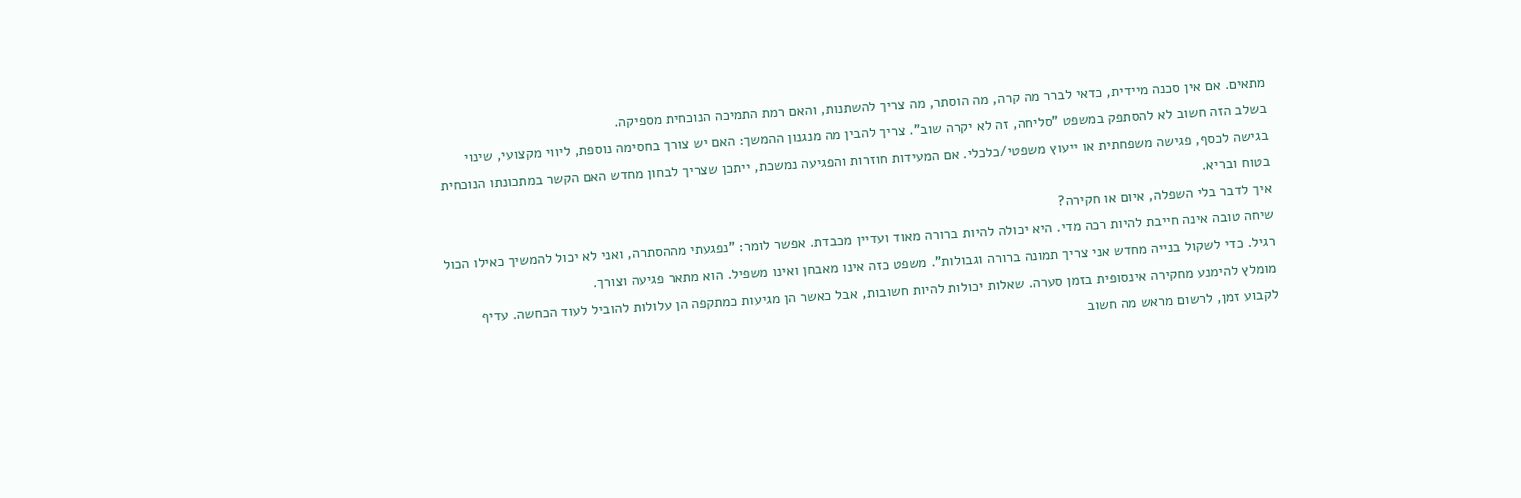מתאים. אם אין סכנה מיידית, כדאי לברר מה קרה, מה הוסתר, מה צריך להשתנות, והאם רמת התמיכה הנוכחית מספיקה.
בשלב הזה חשוב לא להסתפק במשפט "סליחה, זה לא יקרה שוב". צריך להבין מה מנגנון ההמשך: האם יש צורך בחסימה נוספת, ליווי מקצועי, שינוי בגישה לכסף, פגישה משפחתית או ייעוץ משפטי/כלכלי. אם המעידות חוזרות והפגיעה נמשכת, ייתכן שצריך לבחון מחדש האם הקשר במתכונתו הנוכחית בטוח ובריא.
איך לדבר בלי השפלה, איום או חקירה?
שיחה טובה אינה חייבת להיות רכה מדי. היא יכולה להיות ברורה מאוד ועדיין מכבדת. אפשר לומר: "נפגעתי מההסתרה, ואני לא יכול להמשיך כאילו הכול רגיל. כדי לשקול בנייה מחדש אני צריך תמונה ברורה וגבולות". משפט כזה אינו מאבחן ואינו משפיל. הוא מתאר פגיעה וצורך.
מומלץ להימנע מחקירה אינסופית בזמן סערה. שאלות יכולות להיות חשובות, אבל כאשר הן מגיעות כמתקפה הן עלולות להוביל לעוד הכחשה. עדיף לקבוע זמן, לרשום מראש מה חשוב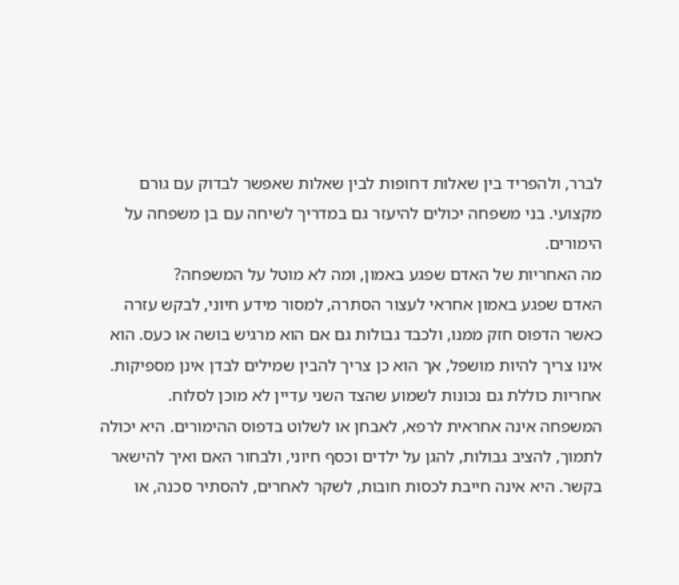לברר, ולהפריד בין שאלות דחופות לבין שאלות שאפשר לבדוק עם גורם מקצועי. בני משפחה יכולים להיעזר גם במדריך לשיחה עם בן משפחה על הימורים.
מה האחריות של האדם שפגע באמון, ומה לא מוטל על המשפחה?
האדם שפגע באמון אחראי לעצור הסתרה, למסור מידע חיוני, לבקש עזרה כאשר הדפוס חזק ממנו, ולכבד גבולות גם אם הוא מרגיש בושה או כעס. הוא אינו צריך להיות מושפל, אך הוא כן צריך להבין שמילים לבדן אינן מספיקות. אחריות כוללת גם נכונות לשמוע שהצד השני עדיין לא מוכן לסלוח.
המשפחה אינה אחראית לרפא, לאבחן או לשלוט בדפוס ההימורים. היא יכולה לתמוך, להציב גבולות, להגן על ילדים וכסף חיוני, ולבחור האם ואיך להישאר בקשר. היא אינה חייבת לכסות חובות, לשקר לאחרים, להסתיר סכנה, או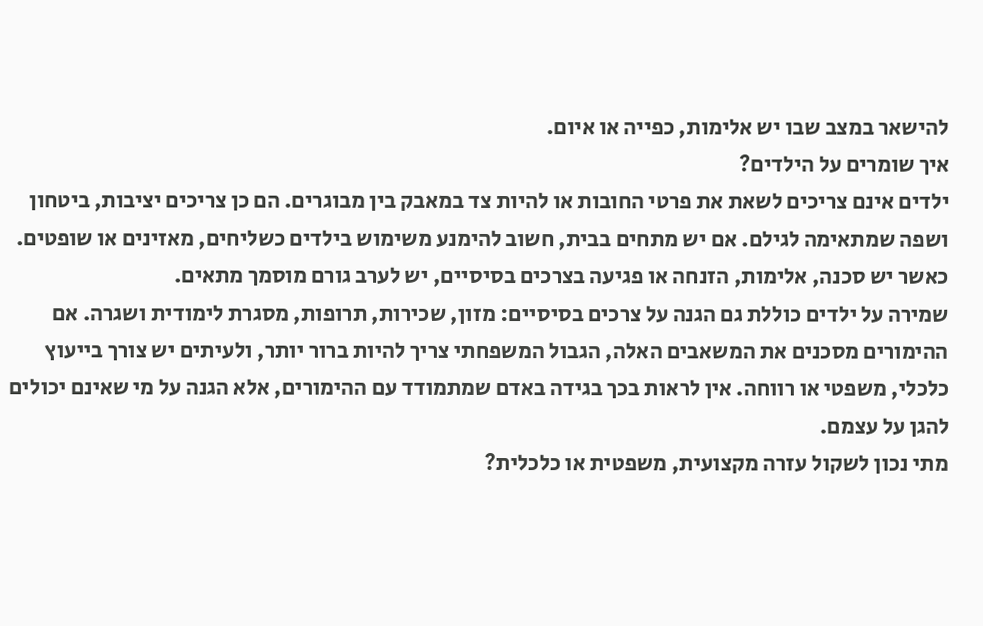להישאר במצב שבו יש אלימות, כפייה או איום.
איך שומרים על הילדים?
ילדים אינם צריכים לשאת את פרטי החובות או להיות צד במאבק בין מבוגרים. הם כן צריכים יציבות, ביטחון ושפה שמתאימה לגילם. אם יש מתחים בבית, חשוב להימנע משימוש בילדים כשליחים, מאזינים או שופטים. כאשר יש סכנה, אלימות, הזנחה או פגיעה בצרכים בסיסיים, יש לערב גורם מוסמך מתאים.
שמירה על ילדים כוללת גם הגנה על צרכים בסיסיים: מזון, שכירות, תרופות, מסגרת לימודית ושגרה. אם ההימורים מסכנים את המשאבים האלה, הגבול המשפחתי צריך להיות ברור יותר, ולעיתים יש צורך בייעוץ כלכלי, משפטי או רווחה. אין לראות בכך בגידה באדם שמתמודד עם ההימורים, אלא הגנה על מי שאינם יכולים להגן על עצמם.
מתי נכון לשקול עזרה מקצועית, משפטית או כלכלית?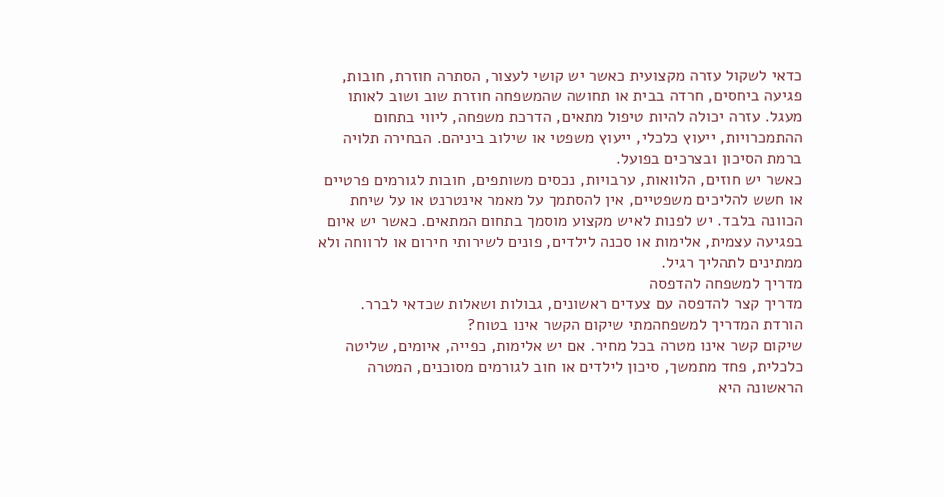כדאי לשקול עזרה מקצועית כאשר יש קושי לעצור, הסתרה חוזרת, חובות, פגיעה ביחסים, חרדה בבית או תחושה שהמשפחה חוזרת שוב ושוב לאותו מעגל. עזרה יכולה להיות טיפול מתאים, הדרכת משפחה, ליווי בתחום ההתמכרויות, ייעוץ כלכלי, ייעוץ משפטי או שילוב ביניהם. הבחירה תלויה ברמת הסיכון ובצרכים בפועל.
כאשר יש חוזים, הלוואות, ערבויות, נכסים משותפים, חובות לגורמים פרטיים או חשש להליכים משפטיים, אין להסתמך על מאמר אינטרנט או על שיחת הכוונה בלבד. יש לפנות לאיש מקצוע מוסמך בתחום המתאים. כאשר יש איום בפגיעה עצמית, אלימות או סכנה לילדים, פונים לשירותי חירום או לרווחה ולא ממתינים לתהליך רגיל.
מדריך למשפחה להדפסה
מדריך קצר להדפסה עם צעדים ראשונים, גבולות ושאלות שכדאי לברר.
הורדת המדריך למשפחהמתי שיקום הקשר אינו בטוח?
שיקום קשר אינו מטרה בכל מחיר. אם יש אלימות, כפייה, איומים, שליטה כלכלית, פחד מתמשך, סיכון לילדים או חוב לגורמים מסוכנים, המטרה הראשונה היא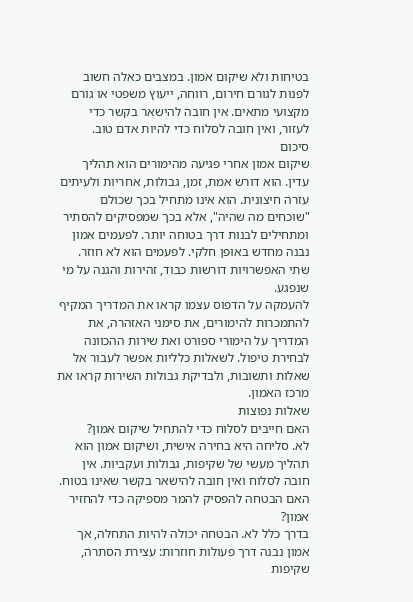בטיחות ולא שיקום אמון. במצבים כאלה חשוב לפנות לגורם חירום, רווחה, ייעוץ משפטי או גורם מקצועי מתאים. אין חובה להישאר בקשר כדי לעזור, ואין חובה לסלוח כדי להיות אדם טוב.
סיכום
שיקום אמון אחרי פגיעה מהימורים הוא תהליך עדין. הוא דורש אמת, זמן, גבולות, אחריות ולעיתים עזרה חיצונית. הוא אינו מתחיל בכך שכולם "שוכחים מה שהיה", אלא בכך שמפסיקים להסתיר ומתחילים לבנות דרך בטוחה יותר. לפעמים אמון נבנה מחדש באופן חלקי. לפעמים הוא לא חוזר. שתי האפשרויות דורשות כבוד, זהירות והגנה על מי שנפגע.
להעמקה על הדפוס עצמו קראו את המדריך המקיף להתמכרות להימורים, את סימני האזהרה, את המדריך על הימורי ספורט ואת שירות ההכוונה לבחירת טיפול. לשאלות כלליות אפשר לעבור אל שאלות ותשובות, ולבדיקת גבולות השירות קראו את מרכז האמון.
שאלות נפוצות
האם חייבים לסלוח כדי להתחיל שיקום אמון?
לא. סליחה היא בחירה אישית, ושיקום אמון הוא תהליך מעשי של שקיפות, גבולות ועקביות. אין חובה לסלוח ואין חובה להישאר בקשר שאינו בטוח.
האם הבטחה להפסיק להמר מספיקה כדי להחזיר אמון?
בדרך כלל לא. הבטחה יכולה להיות התחלה, אך אמון נבנה דרך פעולות חוזרות: עצירת הסתרה, שקיפות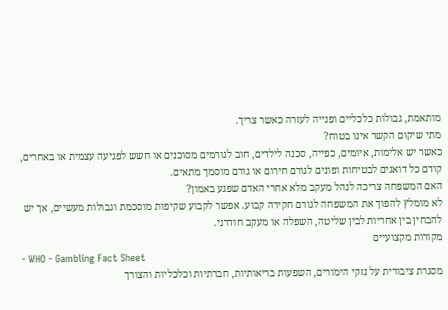מותאמת, גבולות כלכליים ופנייה לעזרה כאשר צריך.
מתי שיקום הקשר אינו בטוח?
כאשר יש אלימות, איומים, כפייה, סכנה לילדים, חוב לגורמים מסוכנים או חשש לפגיעה עצמית או באחרים, קודם כל דואגים לבטיחות ופונים לגורם חירום או גורם מוסמך מתאים.
האם המשפחה צריכה לנהל מעקב מלא אחרי האדם שפגע באמון?
לא מומלץ להפוך את המשפחה לגורם חקירה קבוע. אפשר לקבוע שקיפות מוסכמת וגבולות מעשיים, אך יש להבחין בין אחריות לבין שליטה, השפלה או מעקב חודרני.
מקורות מקצועיים
- WHO - Gambling Fact Sheet
מסגרת ציבורית על נזקי הימורים, השפעות בריאותיות, חברתיות וכלכליות והצורך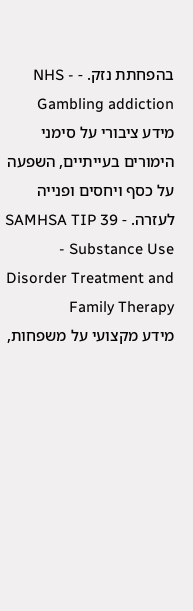בהפחתת נזק. - NHS - Gambling addiction
מידע ציבורי על סימני הימורים בעייתיים, השפעה על כסף ויחסים ופנייה לעזרה. - SAMHSA TIP 39 - Substance Use Disorder Treatment and Family Therapy
מידע מקצועי על משפחות,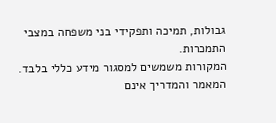גבולות, תמיכה ותפקידי בני משפחה במצבי התמכרות.
המקורות משמשים למסגור מידע כללי בלבד. המאמר והמדריך אינם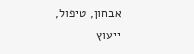אבחון, טיפול, ייעוץ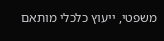משפטי, ייעוץ כלכלי מותאם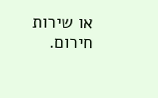או שירות חירום.